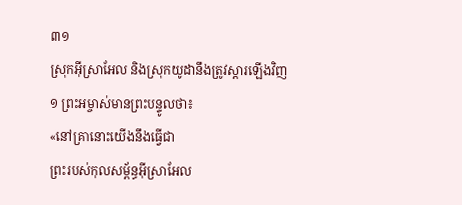៣១
ស្រុកអ៊ីស្រាអែល និងស្រុកយូដានឹងត្រូវស្ដារឡើងវិញ
១ ព្រះអម្ចាស់មានព្រះបន្ទូលថា៖
«នៅគ្រានោះយើងនឹងធ្វើជា
ព្រះរបស់កុលសម្ព័ន្ធអ៊ីស្រាអែល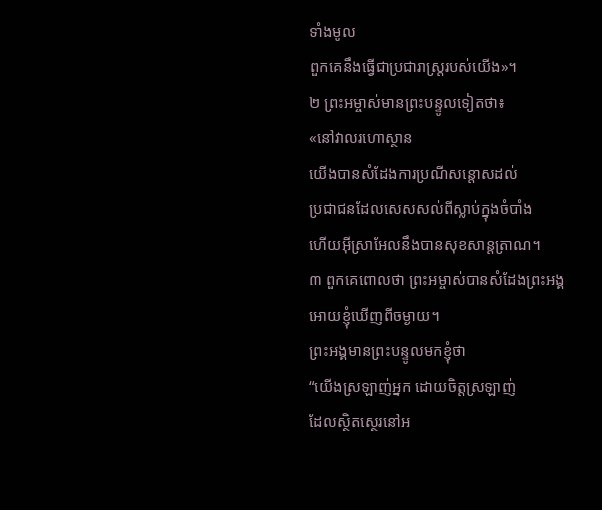ទាំងមូល
ពួកគេនឹងធ្វើជាប្រជារាស្ត្ររបស់យើង»។
២ ព្រះអម្ចាស់មានព្រះបន្ទូលទៀតថា៖
«នៅវាលរហោស្ថាន
យើងបានសំដែងការប្រណីសន្ដោសដល់
ប្រជាជនដែលសេសសល់ពីស្លាប់ក្នុងចំបាំង
ហើយអ៊ីស្រាអែលនឹងបានសុខសាន្តត្រាណ។
៣ ពួកគេពោលថា ព្រះអម្ចាស់បានសំដែងព្រះអង្គ
អោយខ្ញុំឃើញពីចម្ងាយ។
ព្រះអង្គមានព្រះបន្ទូលមកខ្ញុំថា
“យើងស្រឡាញ់អ្នក ដោយចិត្តស្រឡាញ់
ដែលស្ថិតស្ថេរនៅអ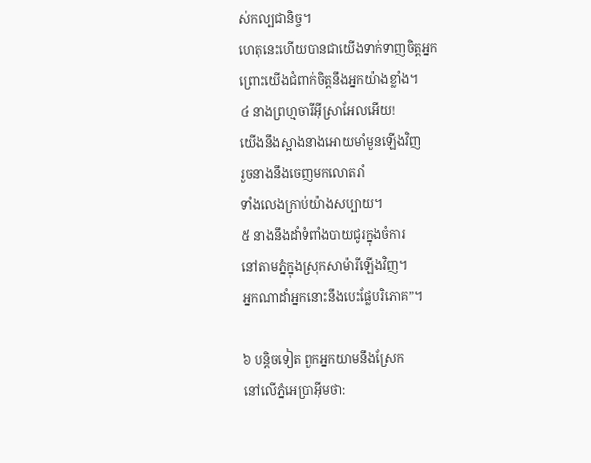ស់កល្បជានិច្ច។
ហេតុនេះហើយបានជាយើងទាក់ទាញចិត្តអ្នក
ព្រោះយើងជំពាក់ចិត្តនឹងអ្នកយ៉ាងខ្លាំង។
៤ នាងព្រហ្មចារីអ៊ីស្រាអែលអើយ!
យើងនឹងស្អាងនាងអោយមាំមួនឡើងវិញ
រួចនាងនឹងចេញមកលោតរាំ
ទាំងលេងក្រាប់យ៉ាងសប្បាយ។
៥ នាងនឹងដាំទំពាំងបាយជូរក្នុងចំការ
នៅតាមភ្នំក្នុងស្រុកសាម៉ារីឡើងវិញ។
អ្នកណាដាំអ្នកនោះនឹងបេះផ្លែបរិភោគ”។

៦ បន្តិចទៀត ពួកអ្នកយាមនឹងស្រែក
នៅលើភ្នំអេប្រាអ៊ីមថា: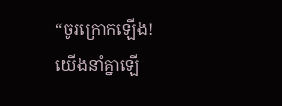“ចូរក្រោកឡើង!
យើងនាំគ្នាឡើ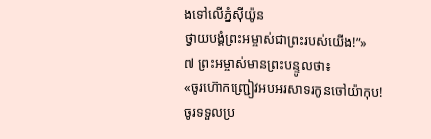ងទៅលើភ្នំស៊ីយ៉ូន
ថ្វាយបង្គំព្រះអម្ចាស់ជាព្រះរបស់យើង!”»
៧ ព្រះអម្ចាស់មានព្រះបន្ទូលថា៖
«ចូរហ៊ោកញ្ជ្រៀវអបអរសាទរកូនចៅយ៉ាកុប!
ចូរទទួលប្រ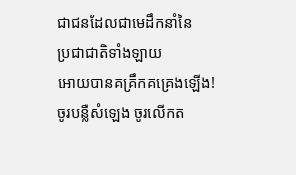ជាជនដែលជាមេដឹកនាំនៃ
ប្រជាជាតិទាំងឡាយ
អោយបានគគ្រឹកគគ្រេងឡើង!
ចូរបន្លឺសំឡេង ចូរលើកត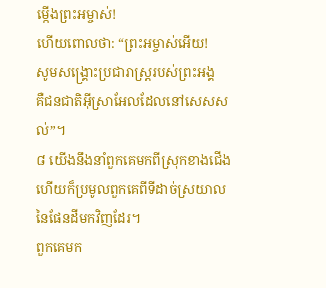ម្កើងព្រះអម្ចាស់!
ហើយពោលថា: “ព្រះអម្ចាស់អើយ!
សូមសង្គ្រោះប្រជារាស្ត្ររបស់ព្រះអង្គ
គឺជនជាតិអ៊ីស្រាអែលដែលនៅសេសសល់”។
៨ យើងនឹងនាំពួកគេមកពីស្រុកខាងជើង
ហើយក៏ប្រមូលពួកគេពីទីដាច់ស្រយាល
នៃផែនដីមកវិញដែរ។
ពួកគេមក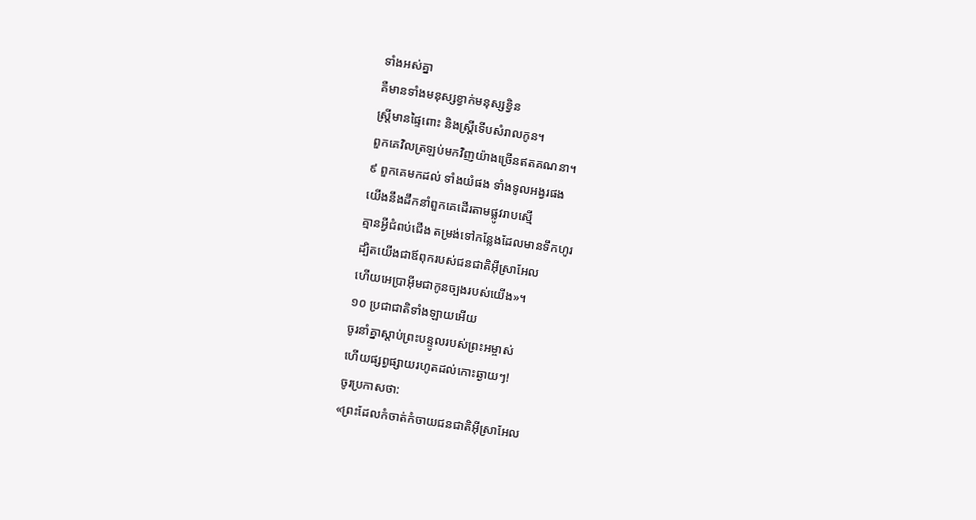ទាំងអស់គ្នា
គឺមានទាំងមនុស្សខ្វាក់មនុស្សខ្វិន
ស្ត្រីមានផ្ទៃពោះ និងស្ត្រីទើបសំរាលកូន។
ពួកគេវិលត្រឡប់មកវិញយ៉ាងច្រើនឥតគណនា។
៩ ពួកគេមកដល់ ទាំងយំផង ទាំងទូលអង្វរផង
យើងនឹងដឹកនាំពួកគេដើរតាមផ្លូវរាបស្មើ
គ្មានអ្វីជំពប់ជើង តម្រង់ទៅកន្លែងដែលមានទឹកហូរ
ដ្បិតយើងជាឪពុករបស់ជនជាតិអ៊ីស្រាអែល
ហើយអេប្រាអ៊ីមជាកូនច្បងរបស់យើង»។
១០ ប្រជាជាតិទាំងឡាយអើយ
ចូរនាំគ្នាស្ដាប់ព្រះបន្ទូលរបស់ព្រះអម្ចាស់
ហើយផ្សព្វផ្សាយរហូតដល់កោះឆ្ងាយៗ!
ចូរប្រកាសថា:
«ព្រះដែលកំចាត់កំចាយជនជាតិអ៊ីស្រាអែល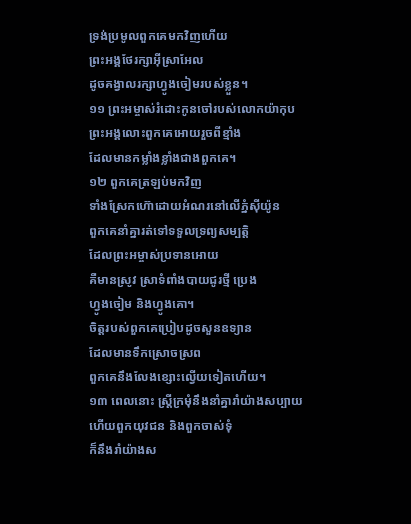ទ្រង់ប្រមូលពួកគេមកវិញហើយ
ព្រះអង្គថែរក្សាអ៊ីស្រាអែល
ដូចគង្វាលរក្សាហ្វូងចៀមរបស់ខ្លួន។
១១ ព្រះអម្ចាស់រំដោះកូនចៅរបស់លោកយ៉ាកុប
ព្រះអង្គលោះពួកគេអោយរួចពីខ្មាំង
ដែលមានកម្លាំងខ្លាំងជាងពួកគេ។
១២ ពួកគេត្រឡប់មកវិញ
ទាំងស្រែកហ៊ោដោយអំណរនៅលើភ្នំស៊ីយ៉ូន
ពួកគេនាំគ្នារត់ទៅទទួលទ្រព្យសម្បត្តិ
ដែលព្រះអម្ចាស់ប្រទានអោយ
គឺមានស្រូវ ស្រាទំពាំងបាយជូរថ្មី ប្រេង
ហ្វូងចៀម និងហ្វូងគោ។
ចិត្តរបស់ពួកគេប្រៀបដូចសួនឧទ្យាន
ដែលមានទឹកស្រោចស្រព
ពួកគេនឹងលែងខ្សោះល្វើយទៀតហើយ។
១៣ ពេលនោះ ស្ត្រីក្រមុំនឹងនាំគ្នារាំយ៉ាងសប្បាយ
ហើយពួកយុវជន និងពួកចាស់ទុំ
ក៏នឹងរាំយ៉ាងស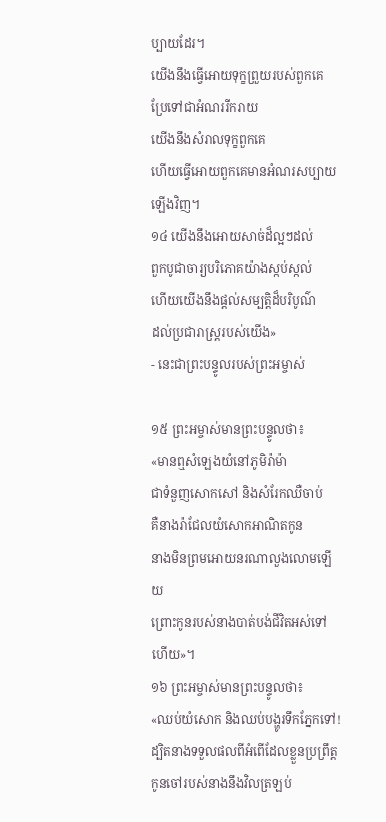ប្បាយដែរ។
យើងនឹងធ្វើអោយទុក្ខព្រួយរបស់ពួកគេ
ប្រែទៅជាអំណររីករាយ
យើងនឹងសំរាលទុក្ខពួកគេ
ហើយធ្វើអោយពួកគេមានអំណរសប្បាយ
ឡើងវិញ។
១៤ យើងនឹងអោយសាច់ដ៏ល្អៗដល់
ពួកបូជាចារ្យបរិភោគយ៉ាងស្កប់ស្កល់
ហើយយើងនឹងផ្ដល់សម្បត្តិដ៏បរិបូណ៌
ដល់ប្រជារាស្ត្ររបស់យើង»
- នេះជាព្រះបន្ទូលរបស់ព្រះអម្ចាស់

១៥ ព្រះអម្ចាស់មានព្រះបន្ទូលថា៖
«មានឮសំឡេងយំនៅភូមិរ៉ាម៉ា
ជាទំនួញសោកសៅ និងសំរែកឈឺចាប់
គឺនាងរ៉ាជែលយំសោកអាណិតកូន
នាងមិនព្រមអោយនរណាលួងលោមឡើយ
ព្រោះកូនរបស់នាងបាត់បង់ជីវិតអស់ទៅហើយ»។
១៦ ព្រះអម្ចាស់មានព្រះបន្ទូលថា៖
«ឈប់យំសោក និងឈប់បង្ហូរទឹកភ្នែកទៅ!
ដ្បិតនាងទទួលផលពីអំពើដែលខ្លួនប្រព្រឹត្ត
កូនចៅរបស់នាងនឹងវិលត្រឡប់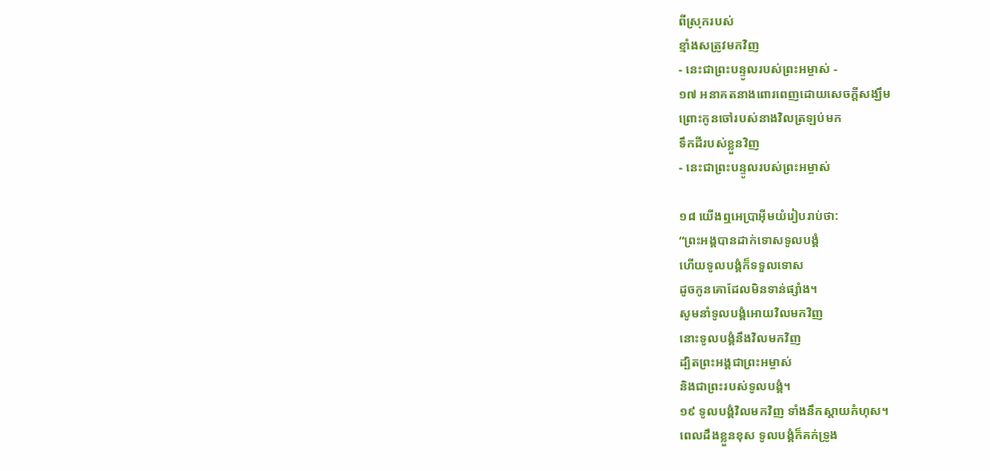ពីស្រុករបស់
ខ្មាំងសត្រូវមកវិញ
- នេះជាព្រះបន្ទូលរបស់ព្រះអម្ចាស់ -
១៧ អនាគតនាងពោរពេញដោយសេចក្ដីសង្ឃឹម
ព្រោះកូនចៅរបស់នាងវិលត្រឡប់មក
ទឹកដីរបស់ខ្លួនវិញ
- នេះជាព្រះបន្ទូលរបស់ព្រះអម្ចាស់

១៨ យើងឮអេប្រាអ៊ីមយំរៀបរាប់ថា:
“ព្រះអង្គបានដាក់ទោសទូលបង្គំ
ហើយទូលបង្គំក៏ទទួលទោស
ដូចកូនគោដែលមិនទាន់ផ្សាំង។
សូមនាំទូលបង្គំអោយវិលមកវិញ
នោះទូលបង្គំនឹងវិលមកវិញ
ដ្បិតព្រះអង្គជាព្រះអម្ចាស់
និងជាព្រះរបស់ទូលបង្គំ។
១៩ ទូលបង្គំវិលមកវិញ ទាំងនឹកស្ដាយកំហុស។
ពេលដឹងខ្លួនខុស ទូលបង្គំក៏គក់ទ្រូង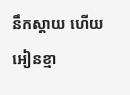នឹកស្ដាយ ហើយអៀនខ្មា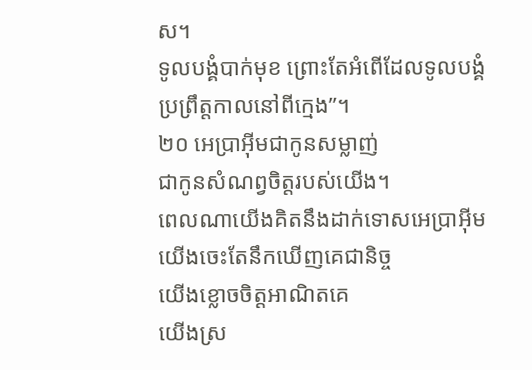ស។
ទូលបង្គំបាក់មុខ ព្រោះតែអំពើដែលទូលបង្គំ
ប្រព្រឹត្តកាលនៅពីក្មេង”។
២០ អេប្រាអ៊ីមជាកូនសម្លាញ់
ជាកូនសំណព្វចិត្តរបស់យើង។
ពេលណាយើងគិតនឹងដាក់ទោសអេប្រាអ៊ីម
យើងចេះតែនឹកឃើញគេជានិច្ច
យើងខ្លោចចិត្តអាណិតគេ
យើងស្រ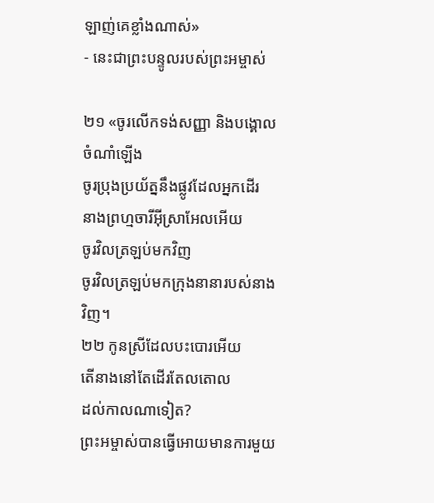ឡាញ់គេខ្លាំងណាស់»
- នេះជាព្រះបន្ទូលរបស់ព្រះអម្ចាស់

២១ «ចូរលើកទង់សញ្ញា និងបង្គោលចំណាំឡើង
ចូរប្រុងប្រយ័ត្ននឹងផ្លូវដែលអ្នកដើរ
នាងព្រហ្មចារីអ៊ីស្រាអែលអើយ
ចូរវិលត្រឡប់មកវិញ
ចូរវិលត្រឡប់មកក្រុងនានារបស់នាងវិញ។
២២ កូនស្រីដែលបះបោរអើយ
តើនាងនៅតែដើរតែលតោល
ដល់កាលណាទៀត?
ព្រះអម្ចាស់បានធ្វើអោយមានការមួយ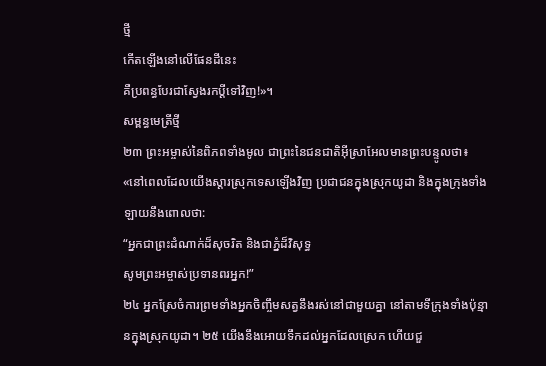ថ្មី
កើតឡើងនៅលើផែនដីនេះ
គឺប្រពន្ធបែរជាស្វែងរកប្ដីទៅវិញ!»។
សម្ពន្ធមេត្រីថ្មី
២៣ ព្រះអម្ចាស់នៃពិភពទាំងមូល ជាព្រះនៃជនជាតិអ៊ីស្រាអែលមានព្រះបន្ទូលថា៖ «នៅពេលដែលយើងស្ដារស្រុកទេសឡើងវិញ ប្រជាជនក្នុងស្រុកយូដា និងក្នុងក្រុងទាំងឡាយនឹងពោលថា:
“អ្នកជាព្រះដំណាក់ដ៏សុចរិត និងជាភ្នំដ៏វិសុទ្ធ
សូមព្រះអម្ចាស់ប្រទានពរអ្នក!”
២៤ អ្នកស្រែចំការព្រមទាំងអ្នកចិញ្ចឹមសត្វនឹងរស់នៅជាមួយគ្នា នៅតាមទីក្រុងទាំងប៉ុន្មានក្នុងស្រុកយូដា។ ២៥ យើងនឹងអោយទឹកដល់អ្នកដែលស្រេក ហើយជួ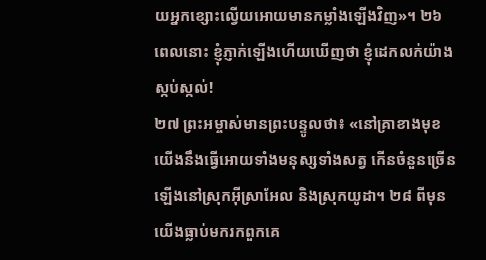យអ្នកខ្សោះល្វើយអោយមានកម្លាំងឡើងវិញ»។ ២៦ ពេលនោះ ខ្ញុំភ្ញាក់ឡើងហើយឃើញថា ខ្ញុំដេកលក់យ៉ាងស្កប់ស្កល់!
២៧ ព្រះអម្ចាស់មានព្រះបន្ទូលថា៖ «នៅគ្រាខាងមុខយើងនឹងធ្វើអោយទាំងមនុស្សទាំងសត្វ កើនចំនួនច្រើនឡើងនៅស្រុកអ៊ីស្រាអែល និងស្រុកយូដា។ ២៨ ពីមុនយើងធ្លាប់មករកពួកគេ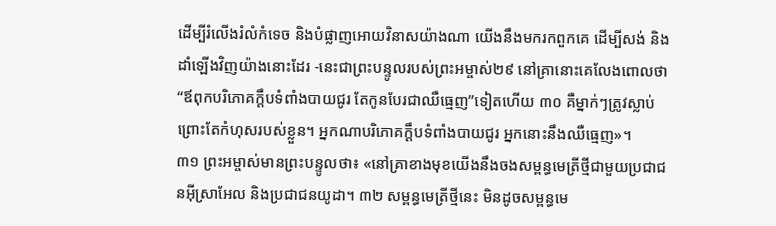ដើម្បីរំលើងរំលំកំទេច និងបំផ្លាញអោយវិនាសយ៉ាងណា យើងនឹងមករកពួកគេ ដើម្បីសង់ និងដាំឡើងវិញយ៉ាងនោះដែរ -នេះជាព្រះបន្ទូលរបស់ព្រះអម្ចាស់២៩ នៅគ្រានោះគេលែងពោលថា “ឪពុកបរិភោគក្ដឹបទំពាំងបាយជូរ តែកូនបែរជាឈឺធ្មេញ”ទៀតហើយ ៣០ គឺម្នាក់ៗត្រូវស្លាប់ព្រោះតែកំហុសរបស់ខ្លួន។ អ្នកណាបរិភោគក្ដឹបទំពាំងបាយជូរ អ្នកនោះនឹងឈឺធ្មេញ»។
៣១ ព្រះអម្ចាស់មានព្រះបន្ទូលថា៖ «នៅគ្រាខាងមុខយើងនឹងចងសម្ពន្ធមេត្រីថ្មីជាមួយប្រជាជនអ៊ីស្រាអែល និងប្រជាជនយូដា។ ៣២ សម្ពន្ធមេត្រីថ្មីនេះ មិនដូចសម្ពន្ធមេ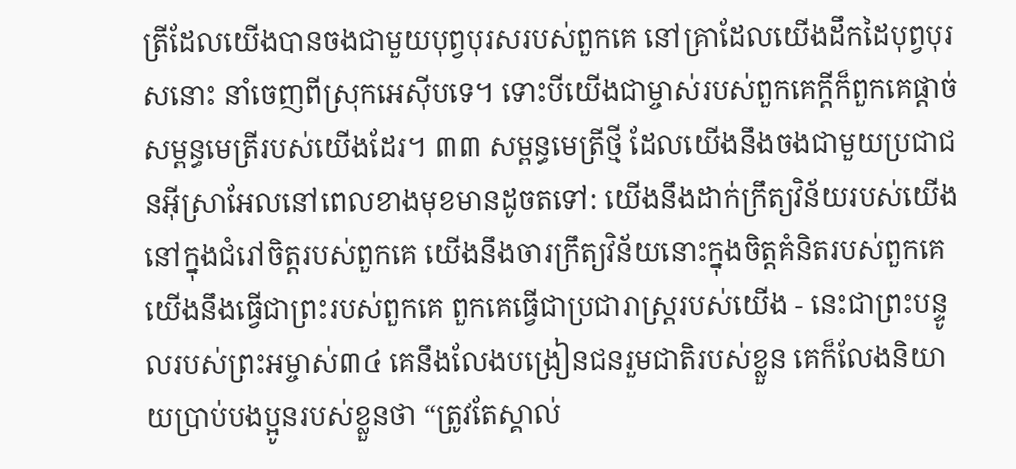ត្រីដែលយើងបានចងជាមួយបុព្វបុរសរបស់ពួកគេ នៅគ្រាដែលយើងដឹកដៃបុព្វបុរសនោះ នាំចេញពីស្រុកអេស៊ីបទេ។ ទោះបីយើងជាម្ចាស់របស់ពួកគេក្ដីក៏ពួកគេផ្ដាច់សម្ពន្ធមេត្រីរបស់យើងដែរ។ ៣៣ សម្ពន្ធមេត្រីថ្មី ដែលយើងនឹងចងជាមួយប្រជាជនអ៊ីស្រាអែលនៅពេលខាងមុខមានដូចតទៅ: យើងនឹងដាក់ក្រឹត្យវិន័យរបស់យើងនៅក្នុងជំរៅចិត្តរបស់ពួកគេ យើងនឹងចារក្រឹត្យវិន័យនោះក្នុងចិត្តគំនិតរបស់ពួកគេ យើងនឹងធ្វើជាព្រះរបស់ពួកគេ ពួកគេធ្វើជាប្រជារាស្ត្ររបស់យើង - នេះជាព្រះបន្ទូលរបស់ព្រះអម្ចាស់៣៤ គេនឹងលែងបង្រៀនជនរួមជាតិរបស់ខ្លួន គេក៏លែងនិយាយប្រាប់បងប្អូនរបស់ខ្លួនថា “ត្រូវតែស្គាល់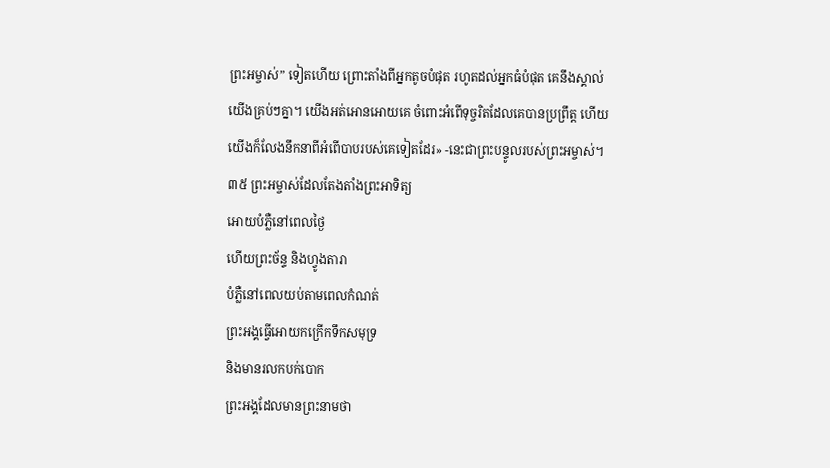ព្រះអម្ចាស់” ទៀតហើយ ព្រោះតាំងពីអ្នកតូចបំផុត រហូតដល់អ្នកធំបំផុត គេនឹងស្គាល់យើងគ្រប់ៗគ្នា។ យើងអត់អោនអោយគេ ចំពោះអំពើទុច្ចរិតដែលគេបានប្រព្រឹត្ត ហើយយើងក៏លែងនឹកនាពីអំពើបាបរបស់គេទៀតដែរ» -នេះជាព្រះបន្ទូលរបស់ព្រះអម្ចាស់។
៣៥ ព្រះអម្ចាស់ដែលតែងតាំងព្រះអាទិត្យ
អោយបំភ្លឺនៅពេលថ្ងៃ
ហើយព្រះច័ន្ទ និងហ្វូងតារា
បំភ្លឺនៅពេលយប់តាមពេលកំណត់
ព្រះអង្គធ្វើអោយកក្រើកទឹកសមុទ្រ
និងមានរលកបក់បោក
ព្រះអង្គដែលមានព្រះនាមថា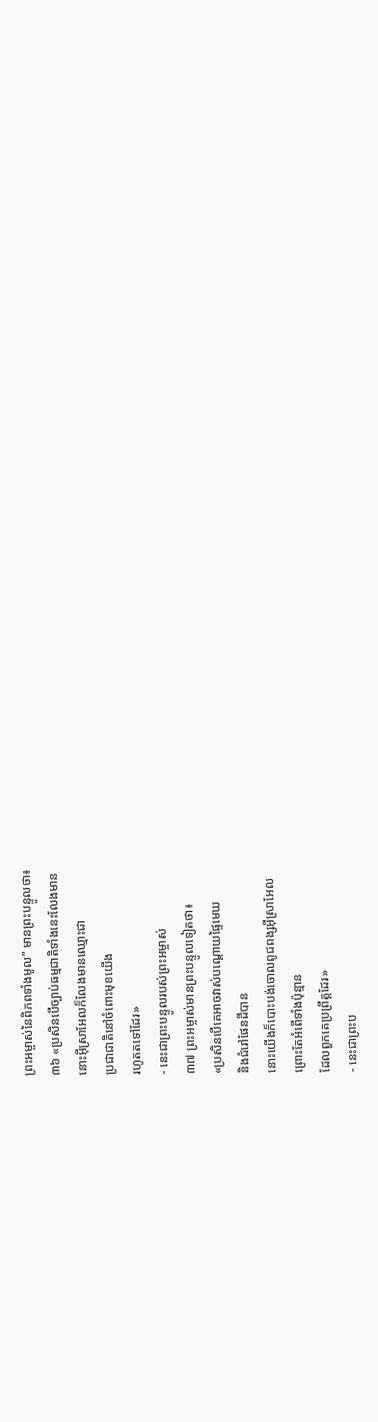ព្រះអម្ចាស់នៃពិភពទាំងមូល” មានព្រះបន្ទូលថា៖
៣៦ «ប្រសិនបើច្បាប់ធម្មជាតិទាំងនេះលែងមាន
នោះអ៊ីស្រាអែលក៏លែងមានឈ្មោះជា
ប្រជាជាតិនៅចំពោះមុខយើង
រហូតតទៅដែរ»
- នេះជាព្រះបន្ទូលរបស់ព្រះអម្ចាស់
៣៧ ព្រះអម្ចាស់មានព្រះបន្ទូលទៀតថា៖
«ប្រសិនបើគេអាចវាស់បណ្ដោយផ្ទៃមេឃ
និងជំរៅផែនដីបាន
នោះយើងក៏បោះបង់ចោលពូជពង្សអ៊ីស្រាអែល
ព្រោះតែអំពើទាំងប៉ុន្មាន
ដែលពួកគេប្រព្រឹត្តដែរ»
- នេះជាព្រះប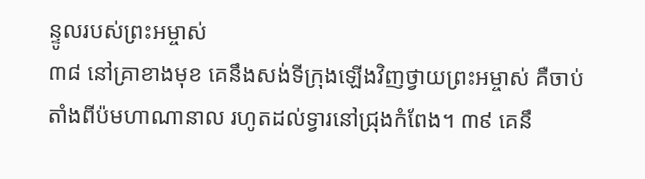ន្ទូលរបស់ព្រះអម្ចាស់
៣៨ នៅគ្រាខាងមុខ គេនឹងសង់ទីក្រុងឡើងវិញថ្វាយព្រះអម្ចាស់ គឺចាប់តាំងពីប៉មហាណានាល រហូតដល់ទ្វារនៅជ្រុងកំពែង។ ៣៩ គេនឹ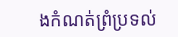ងកំណត់ព្រំប្រទល់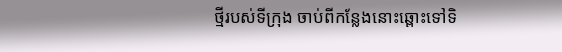ថ្មីរបស់ទីក្រុង ចាប់ពីកន្លែងនោះឆ្ពោះទៅទិ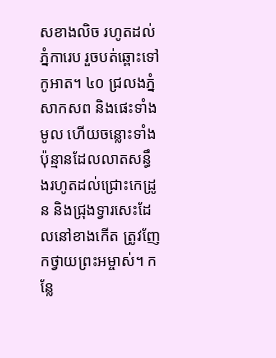សខាងលិច រហូតដល់ភ្នំការេប រួចបត់ឆ្ពោះទៅកូអាត។ ៤០ ជ្រលងភ្នំសាកសព និងផេះទាំងមូល ហើយចន្លោះទាំងប៉ុន្មានដែលលាតសន្ធឹងរហូតដល់ជ្រោះកេដ្រូន និងជ្រុងទ្វារសេះដែលនៅខាងកើត ត្រូវញែកថ្វាយព្រះអម្ចាស់។ កន្លែ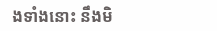ងទាំងនោះ នឹងមិ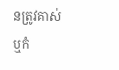នត្រូវគាស់ ឬកំ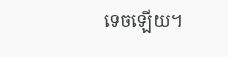ទេចឡើយ។